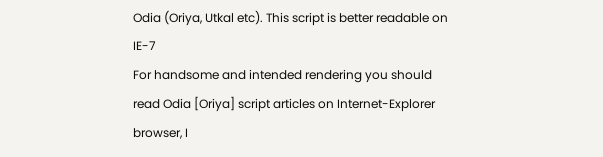Odia (Oriya, Utkal etc). This script is better readable on IE-7
For handsome and intended rendering you should read Odia [Oriya] script articles on Internet-Explorer browser, I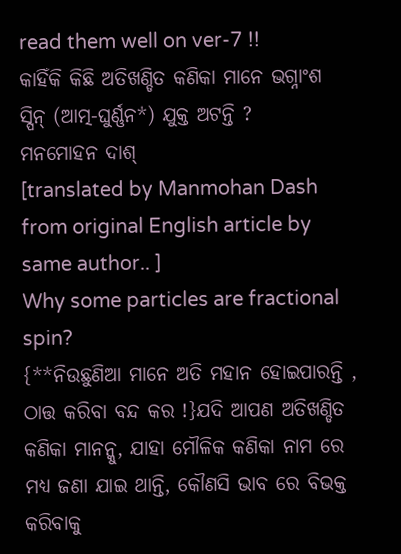read them well on ver-7 !!
କାହିଁକି କିଛି ଅତିଖଣ୍ଡିତ କଣିକା ମାନେ ଭଗ୍ନାଂଶ ସ୍ପିନ୍ (ଆତ୍ମ-ଘୁର୍ଣ୍ଣନ*) ଯୁକ୍ତ ଅଟନ୍ତି ?
ମନମୋହନ ଦାଶ୍
[translated by Manmohan Dash from original English article by same author.. ]
Why some particles are fractional spin?
{**ନିଉଛୁଣିଆ ମାନେ ଅତି ମହାନ ହୋଇପାରନ୍ତି , ଠାତ୍ତ କରିବା ବନ୍ଦ କର !}ଯଦି ଆପଣ ଅତିଖଣ୍ଡିତ କଣିକା ମାନନ୍କୁ, ଯାହା ମୌଳିକ କଣିକା ନାମ ରେ ମଧ୍ୟ ଜଣା ଯାଇ ଥାନ୍ତି, କୌଣସି ଭାବ ରେ ବିଭକ୍ତ କରିବାକୁ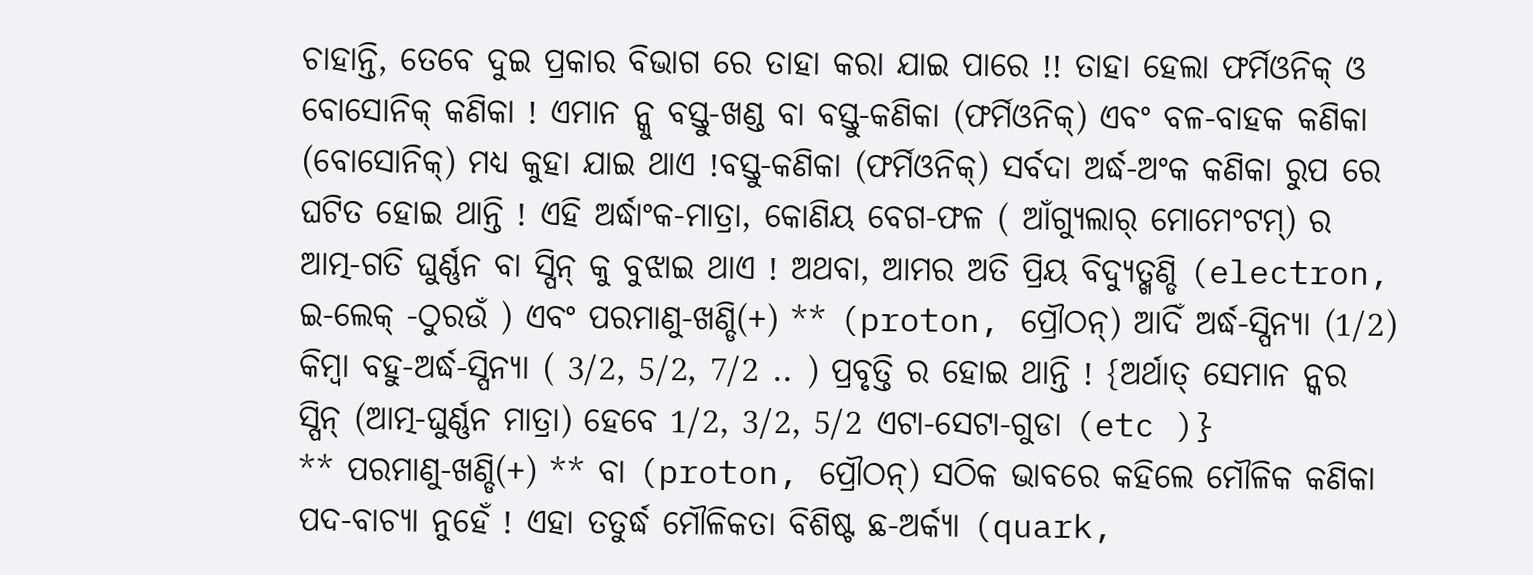ଚାହାନ୍ତି, ତେବେ ଦୁଇ ପ୍ରକାର ବିଭାଗ ରେ ତାହା କରା ଯାଇ ପାରେ !! ତାହା ହେଲା ଫର୍ମିଓନିକ୍ ଓ ବୋସୋନିକ୍ କଣିକା ! ଏମାନ ନ୍କୁ ବସ୍ତୁ-ଖଣ୍ଡ ବା ବସ୍ତୁ-କଣିକା (ଫର୍ମିଓନିକ୍) ଏବଂ ବଳ-ବାହକ କଣିକା (ବୋସୋନିକ୍) ମଧ୍ୟ କୁହା ଯାଇ ଥାଏ !ବସ୍ତୁ-କଣିକା (ଫର୍ମିଓନିକ୍) ସର୍ବଦା ଅର୍ଦ୍ଧ-ଅଂକ କଣିକା ରୁପ ରେ ଘଟିତ ହୋଇ ଥାନ୍ତି ! ଏହି ଅର୍ଦ୍ଧାଂକ-ମାତ୍ରା, କୋଣିୟ ବେଗ-ଫଳ ( ଆଁଗ୍ୟୁଲାର୍ ମୋମେଂଟମ୍) ର ଆତ୍ମ-ଗତି ଘୁର୍ଣ୍ଣନ ବା ସ୍ପିନ୍ କୁ ବୁଝାଇ ଥାଏ ! ଅଥବା, ଆମର ଅତି ପ୍ରିୟ ବିଦ୍ୟୁତ୍ଖଣ୍ଡି (electron, ଇ-ଲେକ୍ -ଠୁରଉଁ ) ଏବଂ ପରମାଣୁ-ଖଣ୍ଡି(+) ** (proton, ପ୍ରୌଠନ୍) ଆଦିଁ ଅର୍ଦ୍ଧ-ସ୍ପିନ୍ୟା (1/2) କିମ୍ବା ବହୁ-ଅର୍ଦ୍ଧ-ସ୍ପିନ୍ୟା ( 3/2, 5/2, 7/2 .. ) ପ୍ରବୃତ୍ତି ର ହୋଇ ଥାନ୍ତି ! {ଅର୍ଥାତ୍ ସେମାନ ନ୍କର ସ୍ପିନ୍ (ଆତ୍ମ-ଘୁର୍ଣ୍ଣନ ମାତ୍ରା) ହେବେ 1/2, 3/2, 5/2 ଏଟା-ସେଟା-ଗୁଡା (etc )}
** ପରମାଣୁ-ଖଣ୍ଡି(+) ** ବା (proton, ପ୍ରୌଠନ୍) ସଠିକ ଭାବରେ କହିଲେ ମୌଳିକ କଣିକା ପଦ-ବାଚ୍ୟା ନୁହେଁ ! ଏହା ତତୁର୍ଦ୍ଧ ମୌଳିକତା ବିଶିଷ୍ଟ ଛ-ଅର୍କ୍ୟା (quark,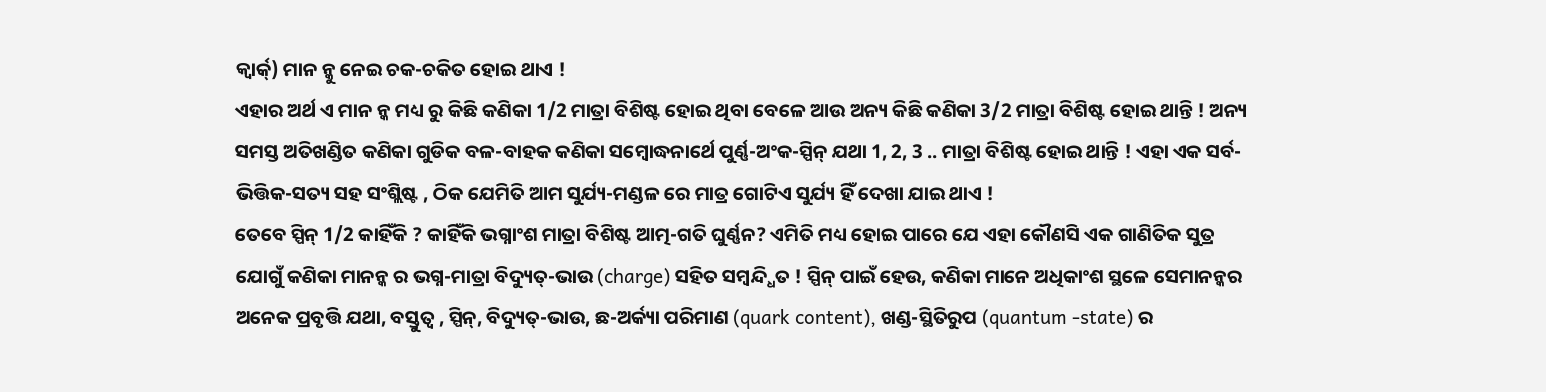କ୍ବାର୍କ୍) ମାନ ନ୍କୁ ନେଇ ଚକ-ଚକିତ ହୋଇ ଥାଏ !
ଏହାର ଅର୍ଥ ଏ ମାନ ନ୍କ ମଧ୍ୟ ରୁ କିଛି କଣିକା 1/2 ମାତ୍ରା ବିଶିଷ୍ଟ ହୋଇ ଥିବା ବେଳେ ଆଉ ଅନ୍ୟ କିଛି କଣିକା 3/2 ମାତ୍ରା ବିଶିଷ୍ଟ ହୋଇ ଥାନ୍ତି ! ଅନ୍ୟ ସମସ୍ତ ଅତିଖଣ୍ଡିତ କଣିକା ଗୁଡିକ ବଳ-ବାହକ କଣିକା ସମ୍ବୋଦ୍ଧନାର୍ଥେ ପୁର୍ଣ୍ଣ-ଅଂକ-ସ୍ପିନ୍ ଯଥା 1, 2, 3 .. ମାତ୍ରା ବିଶିଷ୍ଟ ହୋଇ ଥାନ୍ତି ! ଏହା ଏକ ସର୍ବ-ଭିତ୍ତିକ-ସତ୍ୟ ସହ ସଂଶ୍ଲିଷ୍ଟ , ଠିକ ଯେମିତି ଆମ ସୁର୍ଯ୍ୟ-ମଣ୍ଡଳ ରେ ମାତ୍ର ଗୋଟିଏ ସୁର୍ଯ୍ୟ ହିଁ ଦେଖା ଯାଇ ଥାଏ !
ତେବେ ସ୍ପିନ୍ 1/2 କାହିଁକି ? କାହିଁକି ଭଗ୍ନାଂଶ ମାତ୍ରା ବିଶିଷ୍ଟ ଆତ୍ମ-ଗତି ଘୁର୍ଣ୍ଣନ? ଏମିତି ମଧ୍ୟ ହୋଇ ପାରେ ଯେ ଏହା କୌଣସି ଏକ ଗାଣିତିକ ସୁତ୍ର ଯୋଗୁଁ କଣିକା ମାନନ୍କ ର ଭଗ୍ନ-ମାତ୍ରା ବିଦ୍ୟୁତ୍-ଭାଉ (charge) ସହିତ ସମ୍ବନ୍ଦ୍ଧିତ ! ସ୍ପିନ୍ ପାଇଁ ହେଉ, କଣିକା ମାନେ ଅଧିକାଂଶ ସ୍ଥଳେ ସେମାନନ୍କର ଅନେକ ପ୍ରବୃତ୍ତି ଯଥା, ବସ୍ତୁତ୍ବ , ସ୍ପିନ୍, ବିଦ୍ୟୁତ୍-ଭାଉ, ଛ-ଅର୍କ୍ୟା ପରିମାଣ (quark content), ଖଣ୍ଡ-ସ୍ଥିତିରୁପ (quantum -state) ର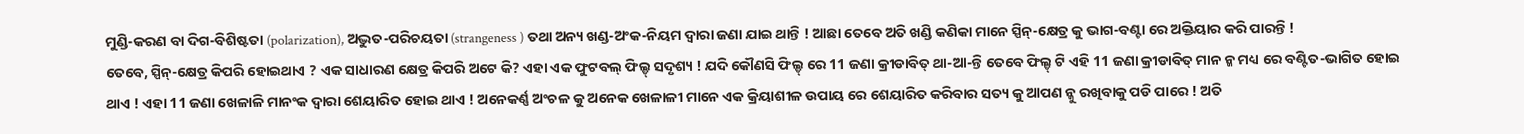ମୁଣ୍ଡି-କରଣ ବା ଦିଗ-ବିଶିଷ୍ଟତା (polarization), ଅଦ୍ଭୁତ-ପରିଚୟତା (strangeness ) ତଥା ଅନ୍ୟ ଖଣ୍ଡ-ଅଂକ-ନିୟମ ଦ୍ବାରା ଜଣା ଯାଇ ଥାନ୍ତି ! ଆଛା ତେବେ ଅତି ଖଣ୍ଡି କଣିକା ମାନେ ସ୍ପିନ୍-କ୍ଷେତ୍ର କୁ ଭାଗ-ବଣ୍ଟା ରେ ଅକ୍ତିୟାର କରି ପାରନ୍ତି !
ତେବେ, ସ୍ପିନ୍-କ୍ଷେତ୍ର କିପରି ହୋଇଥାଏ ? ଏକ ସାଧାରଣ କ୍ଷେତ୍ର କିପରି ଅଟେ କି? ଏହା ଏକ ଫୁଟବଲ୍ ଫିଲ୍ଡ୍ ସଦୃଶ୍ୟ ! ଯଦି କୌଣସି ଫିଲ୍ଡ୍ ରେ 11 ଜଣା କ୍ରୀଡାବିତ୍ ଥା-ଆ-ନ୍ତି ତେବେ ଫିଲ୍ଡ୍ ଟି ଏହି 11 ଜଣା କ୍ରୀଡାବିତ୍ ମାନ ନ୍କ ମଧ୍ୟ ରେ ବଣ୍ଟିତ-ଭାଗିତ ହୋଇ ଥାଏ ! ଏହା 11 ଜଣା ଖେଳାଳି ମାନଂକ ଦ୍ବାରା ଶେୟାରିତ ହୋଇ ଥାଏ ! ଅନେକର୍ଣ୍ଣ ଅଂଚଳ କୁ ଅନେକ ଖେଳାଳୀ ମାନେ ଏକ କ୍ରିୟାଶୀଳ ଉପାୟ ରେ ଶେୟାରିତ କରିବାର ସତ୍ୟ କୁ ଆପଣ ନ୍କୁ ରଖିବାକୁ ପଡି ପାରେ ! ଅତି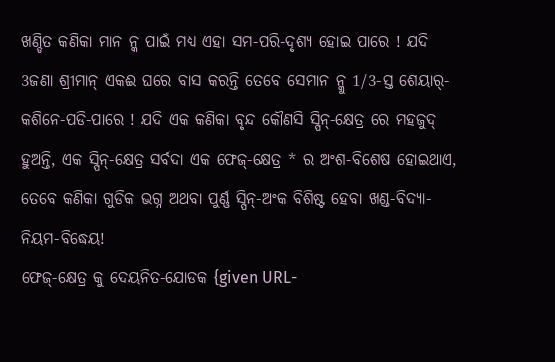ଖଣ୍ଡିତ କଣିକା ମାନ ନ୍କ ପାଇଁ ମଧ୍ୟ ଏହା ସମ-ପରି-ଦୃଶ୍ୟ ହୋଇ ପାରେ ! ଯଦି 3ଜଣା ଶ୍ରୀମାନ୍ ଏକଈ ଘରେ ବାସ କରନ୍ତି ତେବେ ସେମାନ ନ୍କୁ 1/3-ସ୍ତ ଶେୟାର୍-କଶିନେ-ପଡି-ପାରେ ! ଯଦି ଏକ କଣିକା ବୃନ୍ଦ କୌଣସି ସ୍ପିନ୍-କ୍ଷେତ୍ର ରେ ମହଜୁଦ୍ ହୁଅନ୍ତି, ଏକ ସ୍ପିନ୍-କ୍ଷେତ୍ର ସର୍ବଦା ଏକ ଫେଜ୍-କ୍ଷେତ୍ର * ର ଅଂଶ-ବିଶେଷ ହୋଇଥାଏ, ତେବେ କଣିକା ଗୁଡିକ ଭଗ୍ନ ଅଥବା ପୁର୍ଣ୍ଣ ସ୍ପିନ୍-ଅଂକ ବିଶିଷ୍ଟ ହେବା ଖଣ୍ଡ-ବିଦ୍ୟା-ନିୟମ-ବିଦ୍ଧେୟ!
ଫେଜ୍-କ୍ଷେତ୍ର କୁ ଦେୟନିତ-ଯୋଡକ {given URL-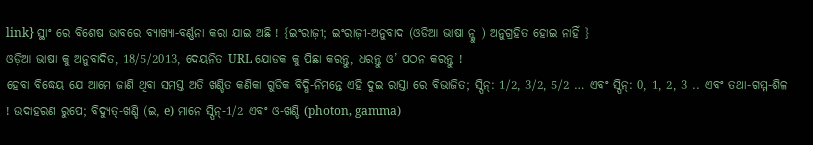link} ସ୍ଥାଂ ରେ ବିଶେଷ ଭାବରେ ବ୍ୟାଖ୍ୟା-ବର୍ଣ୍ଣନା କରା ଯାଇ ଅଛି ! {ଇଂରାଜ଼ୀ; ଇଂରାଜ଼ୀ-ଅନୁବାଦ (ଓଡିଆ ଭାଷା ନ୍କୁ ) ଅନୁଗ୍ରହିତ ହୋଇ ନାହିଁ }
ଓଡ଼ିଆ ଭାଷା କୁ ଅନୁବାଦିତ, 18/5/2013, ଦେୟନିତ URL ଯୋଡକ କୁ ପିଛା କରନ୍ତୁ, ଧରନ୍ତୁ ଓ’ ପଠନ କରନ୍ତୁ !
ହେବା ବିଦ୍ଧେୟ ଯେ ଆମେ ଜାଣି ଥିବା ସମସ୍ତ ଅତି ଖଣ୍ଡିତ କଣିକା ଗୁଡିକ ବିଦ୍ଧି-ନିମନ୍ତେ ଏହି ଦୁଇ ରାସ୍ତା ରେ ବିଭାଜିତ; ସ୍ପିନ୍: 1/2, 3/2, 5/2 … ଏବଂ ସ୍ପିନ୍: 0, 1, 2, 3 .. ଏବଂ ତଥା-ଗମ୍ମ-ଶିଳ ! ଉଦାହରଣ ରୁପେ; ବିଦ୍ୟୁତ୍-ଖଣ୍ଡି (ଇ, e) ମାନେ ସ୍ପିନ୍-1/2 ଏବଂ ଓ-ଖଣ୍ଡି (photon, gamma)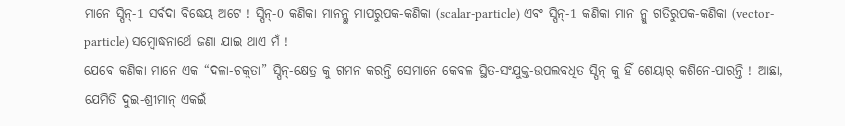ମାନେ ସ୍ପିନ୍-1 ସର୍ବଦା ବିଦ୍ଧେୟ ଅଟେ ! ସ୍ପିନ୍-0 କଣିକା ମାନନ୍କୁ ମାପରୁପକ-କଣିକା (scalar-particle) ଏବଂ ସ୍ପିନ୍-1 କଣିକା ମାନ ନ୍କୁ ଗତିରୁପକ-କଣିକା (vector-particle) ସମ୍ବୋଦ୍ଧନାର୍ଥେ ଜଣା ଯାଇ ଥାଏ ମଁ !
ଯେବେ କଣିକା ମାନେ ଏକ “ଦଳା-ଚକ଼୍ତା” ସ୍ପିନ୍-କ୍ଷେତ୍ର କୁ ଗମନ କରନ୍ତି ସେମାନେ କେବଳ ସ୍ଥିତ-ସଂଯୁକ୍ତ-ଉପଲବଧିତ ସ୍ପିନ୍ କୁ ହିଁ ଶେୟାର୍ କଶିନେ-ପାରନ୍ତି ! ଆଛା, ଯେମିତି ଦୁଇ-ଶ୍ରୀମାନ୍ ଏକଇଁ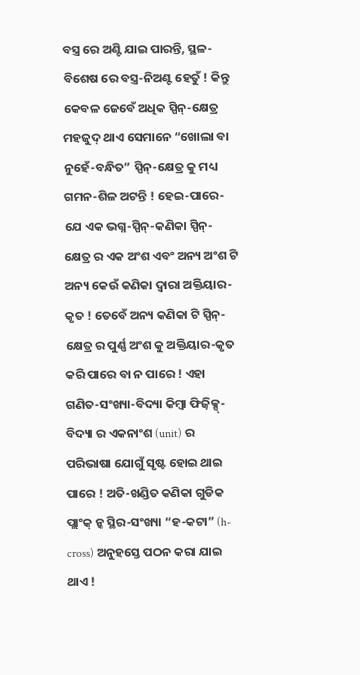ବସ୍ତ୍ର ରେ ଅଣ୍ଟି ଯାଇ ପାରନ୍ତି, ସ୍ଥଳ-ବିଶେଷ ରେ ବସ୍ତ୍ର-ନିଅଣ୍ଟ ହେତୁଁ ! କିନ୍ତୁ କେବଳ ଜେବେଁ ଅଧିକ ସ୍ପିନ୍-କ୍ଷେତ୍ର ମହଜୁଦ୍ ଥାଏ ସେମାନେ “ଖୋଲା ବା ନୁହେଁ-ବନ୍ଧିତ” ସ୍ପିନ୍-କ୍ଷେତ୍ର କୁ ମଧ୍ୟ ଗମନ-ଶିଳ ଅଟନ୍ତି ! ହେଇ-ପାରେ-ଯେ ଏକ ଭଗ୍ନ-ସ୍ପିନ୍-କଣିକା ସ୍ପିନ୍-କ୍ଷେତ୍ର ର ଏକ ଅଂଶ ଏବଂ ଅନ୍ୟ ଅଂଶ ଟି ଅନ୍ୟ କେଉଁ କଣିକା ଦ୍ବାରା ଅକ୍ତିୟାର-କୃତ ! ତେବେଁ ଅନ୍ୟ କଣିକା ଟି ସ୍ପିନ୍-କ୍ଷେତ୍ର ର ପୁର୍ଣ୍ଣ ଅଂଶ କୁ ଅକ୍ତିୟାର-କୃତ କରି ପାରେ ବା ନ ପାରେ ! ଏହା ଗଣିତ-ସଂଖ୍ୟା-ବିଦ୍ୟା କିମ୍ବା ଫିଜ଼ିକ୍ସ୍-ବିଦ୍ୟା ର ଏକନାଂଶ (unit) ର ପରିଭାଷା ଯୋଗୁଁ ସୃଷ୍ଟ ହୋଇ ଥାଇ ପାରେ ! ଅତି-ଖଣ୍ଡିତ କଣିକା ଗୁଡିକ ପ୍ଲାଂକ୍ ନ୍କ ସ୍ଥିର-ସଂଖ୍ୟା “ହ-କଟା” (h-cross) ଅନୁହସ୍ତେ ପଠନ କରା ଯାଇ ଥାଏ !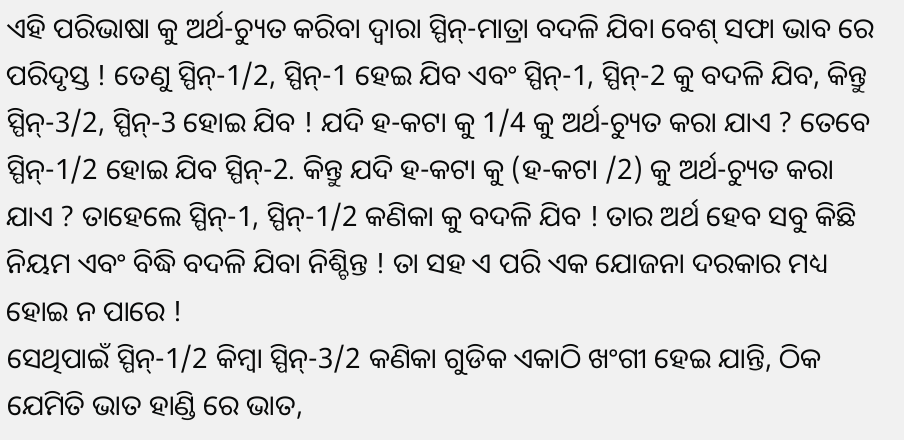ଏହି ପରିଭାଷା କୁ ଅର୍ଥ-ଚ୍ୟୁତ କରିବା ଦ୍ବାରା ସ୍ପିନ୍-ମାତ୍ରା ବଦଳି ଯିବା ବେଶ୍ ସଫା ଭାବ ରେ ପରିଦୃସ୍ତ ! ତେଣୁ ସ୍ପିନ୍-1/2, ସ୍ପିନ୍-1 ହେଇ ଯିବ ଏବଂ ସ୍ପିନ୍-1, ସ୍ପିନ୍-2 କୁ ବଦଳି ଯିବ, କିନ୍ତୁ ସ୍ପିନ୍-3/2, ସ୍ପିନ୍-3 ହୋଇ ଯିବ ! ଯଦି ହ-କଟା କୁ 1/4 କୁ ଅର୍ଥ-ଚ୍ୟୁତ କରା ଯାଏ ? ତେବେ ସ୍ପିନ୍-1/2 ହୋଇ ଯିବ ସ୍ପିନ୍-2. କିନ୍ତୁ ଯଦି ହ-କଟା କୁ (ହ-କଟା /2) କୁ ଅର୍ଥ-ଚ୍ୟୁତ କରା ଯାଏ ? ତାହେଲେ ସ୍ପିନ୍-1, ସ୍ପିନ୍-1/2 କଣିକା କୁ ବଦଳି ଯିବ ! ତାର ଅର୍ଥ ହେବ ସବୁ କିଛି ନିୟମ ଏବଂ ବିଦ୍ଧି ବଦଳି ଯିବା ନିଶ୍ଚିନ୍ତ ! ତା ସହ ଏ ପରି ଏକ ଯୋଜନା ଦରକାର ମଧ୍ୟ ହୋଇ ନ ପାରେ !
ସେଥିପାଇଁ ସ୍ପିନ୍-1/2 କିମ୍ବା ସ୍ପିନ୍-3/2 କଣିକା ଗୁଡିକ ଏକାଠି ଖଂଗୀ ହେଇ ଯାନ୍ତି, ଠିକ ଯେମିତି ଭାତ ହାଣ୍ଡି ରେ ଭାତ,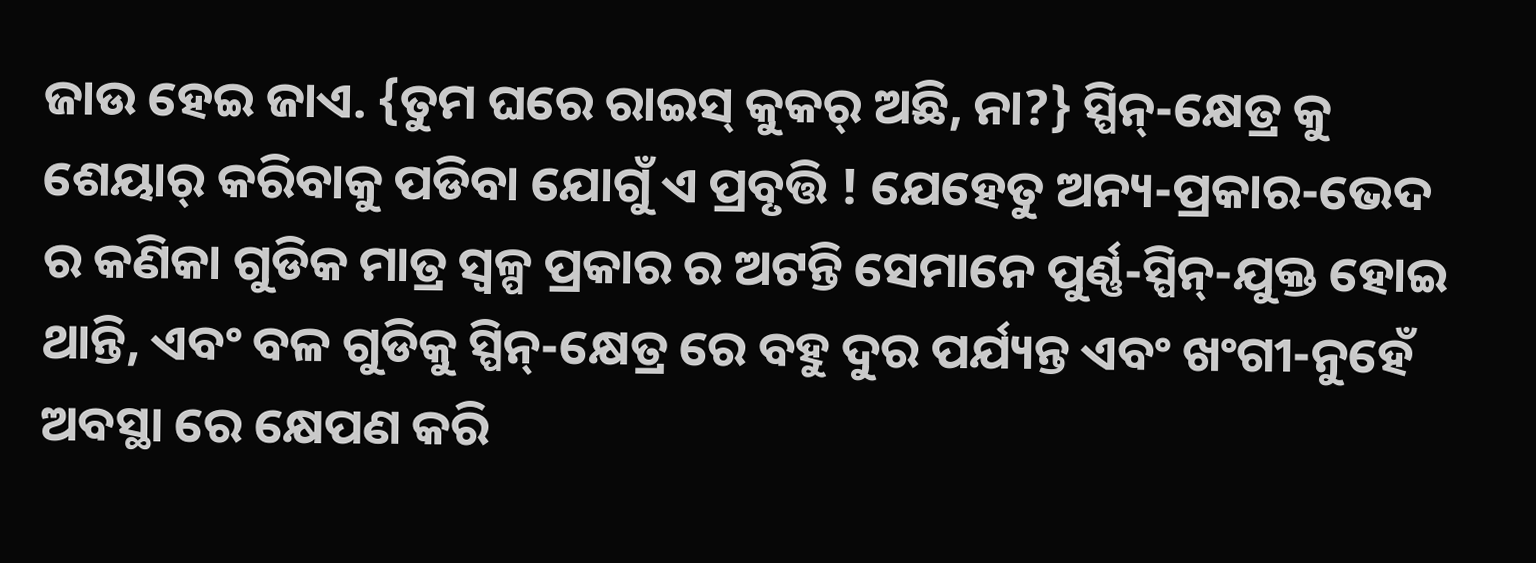ଜାଉ ହେଇ ଜାଏ. {ତୁମ ଘରେ ରାଇସ୍ କୁକର୍ ଅଛି, ନା?} ସ୍ପିନ୍-କ୍ଷେତ୍ର କୁ ଶେୟାର୍ କରିବାକୁ ପଡିବା ଯୋଗୁଁ ଏ ପ୍ରବୃତ୍ତି ! ଯେହେତୁ ଅନ୍ୟ-ପ୍ରକାର-ଭେଦ ର କଣିକା ଗୁଡିକ ମାତ୍ର ସ୍ବଳ୍ପ ପ୍ରକାର ର ଅଟନ୍ତି ସେମାନେ ପୁର୍ଣ୍ଣ-ସ୍ପିନ୍-ଯୁକ୍ତ ହୋଇ ଥାନ୍ତି, ଏବଂ ବଳ ଗୁଡିକୁ ସ୍ପିନ୍-କ୍ଷେତ୍ର ରେ ବହୁ ଦୁର ପର୍ଯ୍ୟନ୍ତ ଏବଂ ଖଂଗୀ-ନୁହେଁ ଅବସ୍ଥା ରେ କ୍ଷେପଣ କରି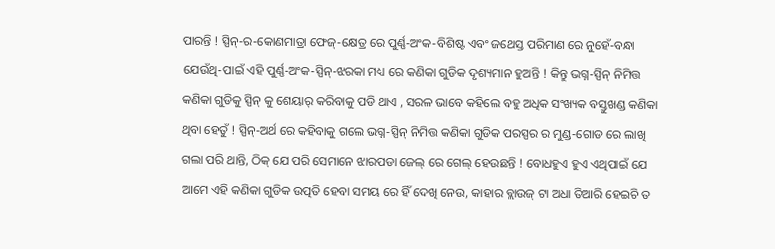ପାରନ୍ତି ! ସ୍ପିନ୍-ର-କୋଣମାତ୍ରା ଫେଜ୍-କ୍ଷେତ୍ର ରେ ପୁର୍ଣ୍ଣ-ଅଂକ-ବିଶିଷ୍ଟ ଏବଂ ଜଥେସ୍ତ ପରିମାଣ ରେ ନୁହେଁ-ବନ୍ଧା ଯେଉଁଥି-ପାଇଁ ଏହି ପୁର୍ଣ୍ଣ-ଅଂକ-ସ୍ପିନ୍-ଝରକା ମଧ୍ୟ ରେ କଣିକା ଗୁଡିକ ଦୃଶ୍ୟମାନ ହୁଅନ୍ତି ! କିନ୍ତୁ ଭଗ୍ନ-ସ୍ପିନ୍ ନିମିତ୍ତ କଣିକା ଗୁଡିକୁ ସ୍ପିନ୍ କୁ ଶେୟାର୍ କରିବାକୁ ପଡି ଥାଏ , ସରଳ ଭାବେ କହିଲେ ବହୁ ଅଧିକ ସଂଖ୍ୟକ ବସ୍ତୁଖଣ୍ଡ କଣିକା ଥିବା ହେତୁଁ ! ସ୍ପିନ୍-ଅର୍ଥ ରେ କହିବାକୁ ଗଲେ ଭଗ୍ନ-ସ୍ପିନ୍ ନିମିତ୍ତ କଣିକା ଗୁଡିକ ପରସ୍ପର ର ମୁଣ୍ଡ-ଗୋଡ ରେ ଲାଖି ଗଲା ପରି ଥାନ୍ତି, ଠିକ୍ ଯେ ପରି ସେମାନେ ଝାରପଡା ଜେଲ୍ ରେ ଗେଲ୍ ହେଉଛନ୍ତି ! ବୋଧହୁଏ ହୁଏ ଏଥିପାଇଁ ଯେ ଆମେ ଏହି କଣିକା ଗୁଡିକ ଉତ୍ପତି ହେବା ସମୟ ରେ ହିଁ ଦେଖି ନେଉ, କାହାର ବ୍ଲାଉଜ୍ ଟା ଅଧା ତିଆରି ହେଇଚି ତ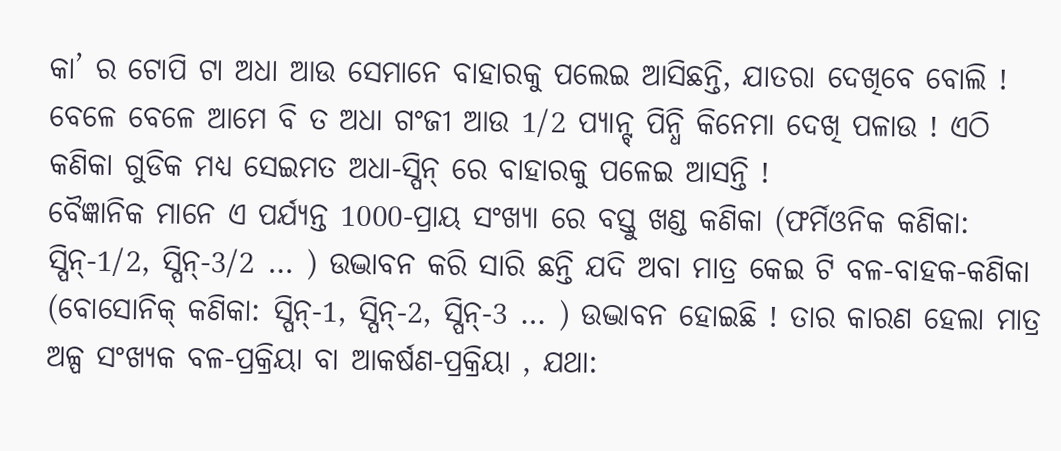କା’ ର ଟୋପି ଟା ଅଧା ଆଉ ସେମାନେ ବାହାରକୁ ପଲେଇ ଆସିଛନ୍ତି, ଯାତରା ଦେଖିବେ ବୋଲି ! ବେଳେ ବେଳେ ଆମେ ବି ତ ଅଧା ଗଂଜୀ ଆଉ 1/2 ପ୍ୟାନ୍ଟ୍ ପିନ୍ଧି କିନେମା ଦେଖି ପଳାଉ ! ଏଠି କଣିକା ଗୁଡିକ ମଧ୍ୟ ସେଇମତ ଅଧା-ସ୍ପିନ୍ ରେ ବାହାରକୁ ପଳେଇ ଆସନ୍ତି !
ବୈଜ୍ଞାନିକ ମାନେ ଏ ପର୍ଯ୍ୟନ୍ତ 1000-ପ୍ରାୟ ସଂଖ୍ୟା ରେ ବସ୍ତୁ ଖଣ୍ଡ କଣିକା (ଫର୍ମିଓନିକ କଣିକା: ସ୍ପିନ୍-1/2, ସ୍ପିନ୍-3/2 … ) ଉଦ୍ଭାବନ କରି ସାରି ଛନ୍ତି ଯଦି ଅବା ମାତ୍ର କେଇ ଟି ବଳ-ବାହକ-କଣିକା (ବୋସୋନିକ୍ କଣିକା: ସ୍ପିନ୍-1, ସ୍ପିନ୍-2, ସ୍ପିନ୍-3 … ) ଉଦ୍ଭାବନ ହୋଇଛି ! ତାର କାରଣ ହେଲା ମାତ୍ର ଅଳ୍ପ ସଂଖ୍ୟକ ବଳ-ପ୍ରକ୍ରିୟା ବା ଆକର୍ଷଣ-ପ୍ରକ୍ରିୟା , ଯଥା: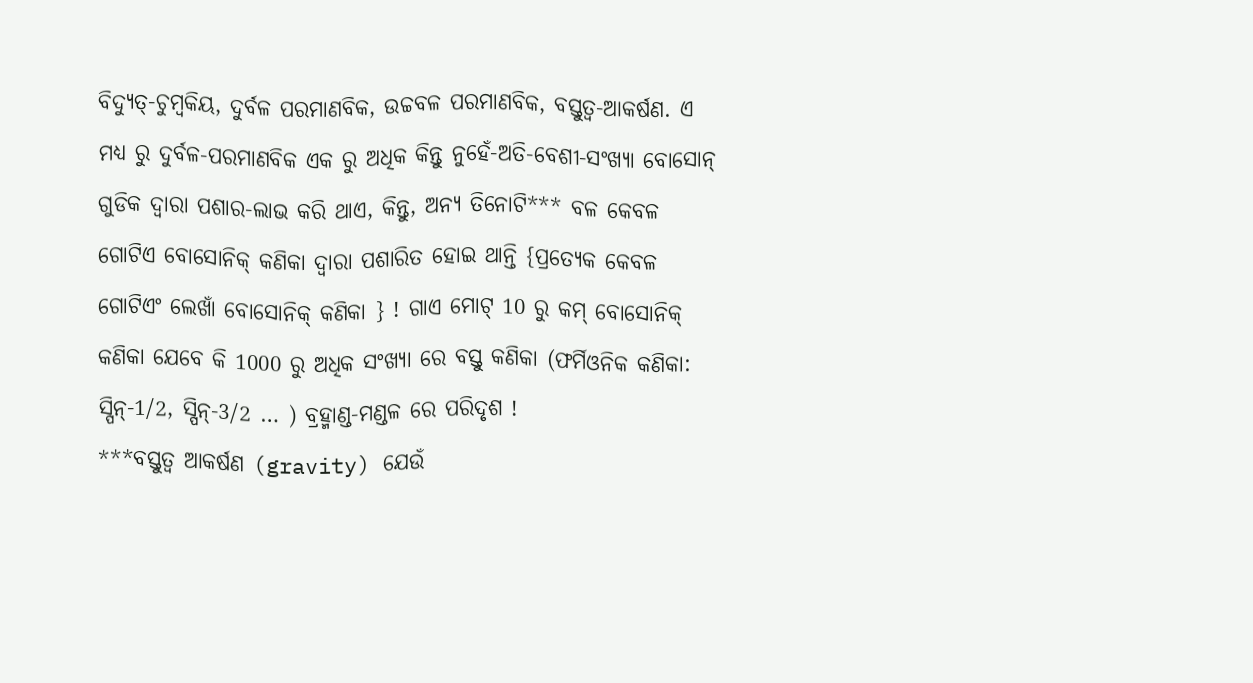ବିଦ୍ୟୁତ୍-ଚୁମ୍ବକିୟ, ଦୁର୍ବଳ ପରମାଣବିକ, ଉଚ୍ଚବଳ ପରମାଣବିକ, ବସ୍ତୁତ୍ବ-ଆକର୍ଷଣ. ଏ ମଧ୍ୟ ରୁ ଦୁର୍ବଳ-ପରମାଣବିକ ଏକ ରୁ ଅଧିକ କିନ୍ତୁ ନୁହେଁ-ଅତି-ବେଶୀ-ସଂଖ୍ୟା ବୋସୋନ୍ ଗୁଡିକ ଦ୍ବାରା ପଶାର-ଲାଭ କରି ଥାଏ, କିନ୍ତୁ, ଅନ୍ୟ ତିନୋଟି*** ବଳ କେବଳ ଗୋଟିଏ ବୋସୋନିକ୍ କଣିକା ଦ୍ବାରା ପଶାରିତ ହୋଇ ଥାନ୍ତି {ପ୍ରତ୍ୟେକ କେବଳ ଗୋଟିଏଂ ଲେଖାଁ ବୋସୋନିକ୍ କଣିକା } ! ଗାଏ ମୋଟ୍ 10 ରୁ କମ୍ ବୋସୋନିକ୍ କଣିକା ଯେବେ କି 1000 ରୁ ଅଧିକ ସଂଖ୍ୟା ରେ ବସ୍ତୁ କଣିକା (ଫର୍ମିଓନିକ କଣିକା: ସ୍ପିନ୍-1/2, ସ୍ପିନ୍-3/2 … ) ବ୍ରହ୍ମାଣ୍ଡ-ମଣ୍ଡଳ ରେ ପରିଦୃଶ !
***ବସ୍ତୁତ୍ବ ଆକର୍ଷଣ (gravity) ଯେଉଁ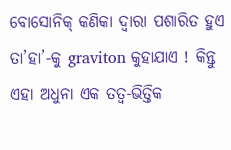ବୋସୋନିକ୍ କଣିକା ଦ୍ବାରା ପଶାରିତ ହୁଏ ତା’ହା’-କୁ graviton କୁହାଯାଏ ! କିନ୍ତୁ ଏହା ଅଧୁନା ଏକ ତତ୍ବ-ଭିତ୍ତିକ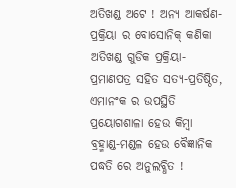ଅତିଖଣ୍ଡ ଅଟେ ! ଅନ୍ୟ ଆକର୍ଷଣ-ପ୍ରକ୍ରିୟା ର ବୋସୋନିକ୍ କଣିକା ଅତିଖଣ୍ଡ ଗୁଡିକ ପ୍ରକ୍ରିୟା-ପ୍ରମାଣପତ୍ର ସହିତ ସତ୍ୟ-ପ୍ରତିଷ୍ଠିତ, ଏମାନଂକ ର ଉପସ୍ଥିତି ପ୍ରୟୋଗଶାଳା ହେଉ କିମ୍ବା ବ୍ରହ୍ମାଣ୍ଡ-ମଣ୍ଡଳ ହେଉ ବୈଜ୍ଞାନିକ ପଦ୍ଧତି ରେ ଅନୁଲବ୍ଧିତ !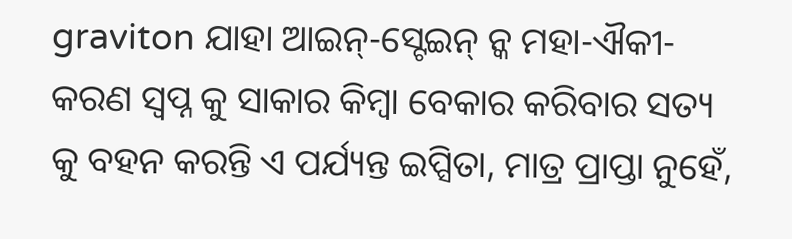graviton ଯାହା ଆଇନ୍-ସ୍ଟେଇନ୍ ନ୍କ ମହା-ଐକୀ-କରଣ ସ୍ବପ୍ନ କୁ ସାକାର କିମ୍ବା ବେକାର କରିବାର ସତ୍ୟ କୁ ବହନ କରନ୍ତି ଏ ପର୍ଯ୍ୟନ୍ତ ଇପ୍ସିତା, ମାତ୍ର ପ୍ରାପ୍ତା ନୁହେଁ,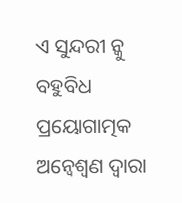ଏ ସୁନ୍ଦରୀ ନ୍କୁ ବହୁବିଧ ପ୍ରୟୋଗାତ୍ମକ ଅନ୍ବେଶ୍ବଣ ଦ୍ବାରା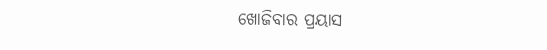ଖୋଜିବାର ପ୍ରୟାସ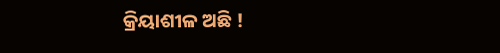କ୍ରିୟାଶୀଳ ଅଛି !